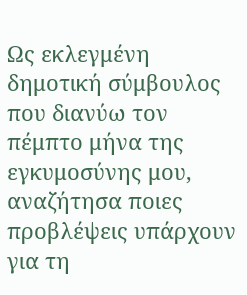Ως εκλεγμένη δημοτική σύμβουλος που διανύω τον πέμπτο μήνα της εγκυμοσύνης μου, αναζήτησα ποιες προβλέψεις υπάρχουν για τη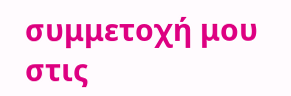συμμετοχή μου στις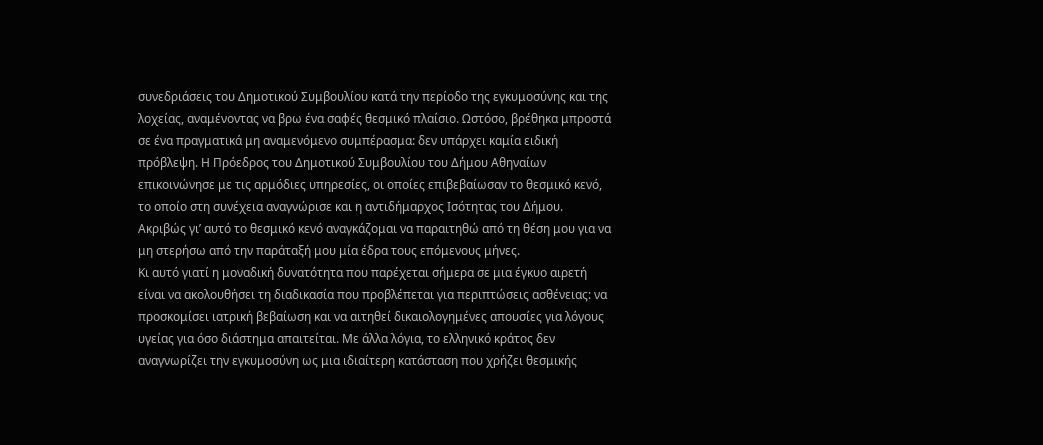συνεδριάσεις του Δημοτικού Συμβουλίου κατά την περίοδο της εγκυμοσύνης και της λοχείας, αναμένοντας να βρω ένα σαφές θεσμικό πλαίσιο. Ωστόσο, βρέθηκα μπροστά σε ένα πραγματικά μη αναμενόμενο συμπέρασμα: δεν υπάρχει καμία ειδική πρόβλεψη. Η Πρόεδρος του Δημοτικού Συμβουλίου του Δήμου Αθηναίων επικοινώνησε με τις αρμόδιες υπηρεσίες, οι οποίες επιβεβαίωσαν το θεσμικό κενό, το οποίο στη συνέχεια αναγνώρισε και η αντιδήμαρχος Ισότητας του Δήμου.
Ακριβώς γι’ αυτό το θεσμικό κενό αναγκάζομαι να παραιτηθώ από τη θέση μου για να μη στερήσω από την παράταξή μου μία έδρα τους επόμενους μήνες.
Κι αυτό γιατί η μοναδική δυνατότητα που παρέχεται σήμερα σε μια έγκυο αιρετή είναι να ακολουθήσει τη διαδικασία που προβλέπεται για περιπτώσεις ασθένειας: να προσκομίσει ιατρική βεβαίωση και να αιτηθεί δικαιολογημένες απουσίες για λόγους υγείας για όσο διάστημα απαιτείται. Με άλλα λόγια, το ελληνικό κράτος δεν αναγνωρίζει την εγκυμοσύνη ως μια ιδιαίτερη κατάσταση που χρήζει θεσμικής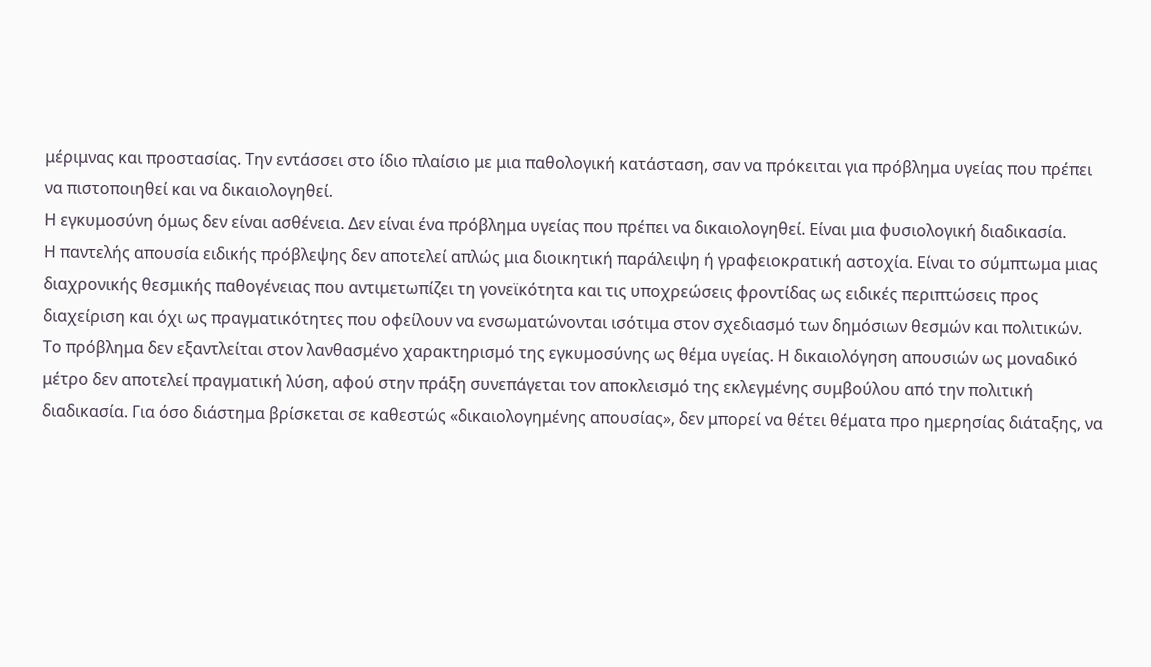μέριμνας και προστασίας. Την εντάσσει στο ίδιο πλαίσιο με μια παθολογική κατάσταση, σαν να πρόκειται για πρόβλημα υγείας που πρέπει να πιστοποιηθεί και να δικαιολογηθεί.
Η εγκυμοσύνη όμως δεν είναι ασθένεια. Δεν είναι ένα πρόβλημα υγείας που πρέπει να δικαιολογηθεί. Είναι μια φυσιολογική διαδικασία.
Η παντελής απουσία ειδικής πρόβλεψης δεν αποτελεί απλώς μια διοικητική παράλειψη ή γραφειοκρατική αστοχία. Είναι το σύμπτωμα μιας διαχρονικής θεσμικής παθογένειας που αντιμετωπίζει τη γονεϊκότητα και τις υποχρεώσεις φροντίδας ως ειδικές περιπτώσεις προς διαχείριση και όχι ως πραγματικότητες που οφείλουν να ενσωματώνονται ισότιμα στον σχεδιασμό των δημόσιων θεσμών και πολιτικών.
Το πρόβλημα δεν εξαντλείται στον λανθασμένο χαρακτηρισμό της εγκυμοσύνης ως θέμα υγείας. Η δικαιολόγηση απουσιών ως μοναδικό μέτρο δεν αποτελεί πραγματική λύση, αφού στην πράξη συνεπάγεται τον αποκλεισμό της εκλεγμένης συμβούλου από την πολιτική διαδικασία. Για όσο διάστημα βρίσκεται σε καθεστώς «δικαιολογημένης απουσίας», δεν μπορεί να θέτει θέματα προ ημερησίας διάταξης, να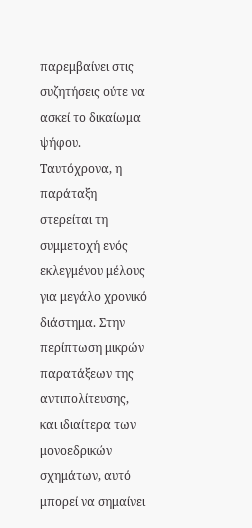παρεμβαίνει στις συζητήσεις ούτε να ασκεί το δικαίωμα ψήφου.
Ταυτόχρονα, η παράταξη στερείται τη συμμετοχή ενός εκλεγμένου μέλους για μεγάλο χρονικό διάστημα. Στην περίπτωση μικρών παρατάξεων της αντιπολίτευσης, και ιδιαίτερα των μονοεδρικών σχημάτων, αυτό μπορεί να σημαίνει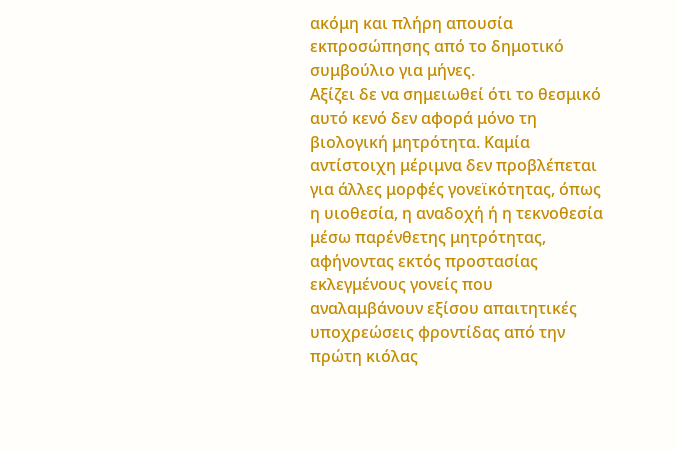ακόμη και πλήρη απουσία εκπροσώπησης από το δημοτικό συμβούλιο για μήνες.
Αξίζει δε να σημειωθεί ότι το θεσμικό αυτό κενό δεν αφορά μόνο τη βιολογική μητρότητα. Καμία αντίστοιχη μέριμνα δεν προβλέπεται για άλλες μορφές γονεϊκότητας, όπως η υιοθεσία, η αναδοχή ή η τεκνοθεσία μέσω παρένθετης μητρότητας, αφήνοντας εκτός προστασίας εκλεγμένους γονείς που αναλαμβάνουν εξίσου απαιτητικές υποχρεώσεις φροντίδας από την πρώτη κιόλας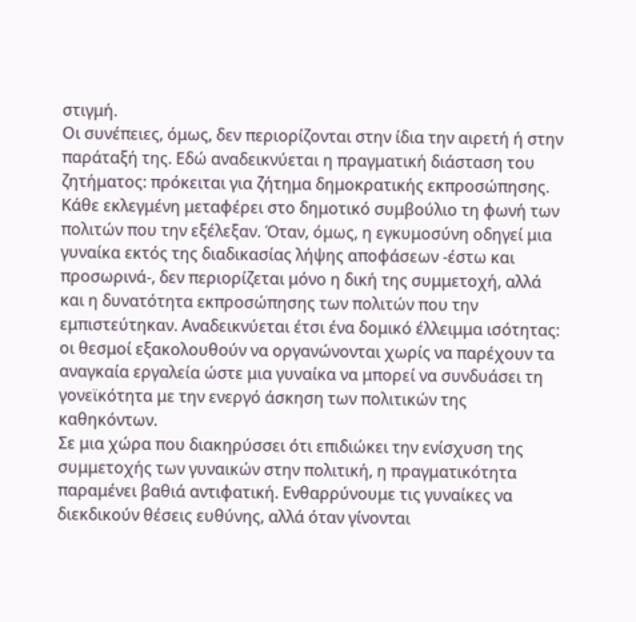στιγμή.
Οι συνέπειες, όμως, δεν περιορίζονται στην ίδια την αιρετή ή στην παράταξή της. Εδώ αναδεικνύεται η πραγματική διάσταση του ζητήματος: πρόκειται για ζήτημα δημοκρατικής εκπροσώπησης.
Κάθε εκλεγμένη μεταφέρει στο δημοτικό συμβούλιο τη φωνή των πολιτών που την εξέλεξαν. Όταν, όμως, η εγκυμοσύνη οδηγεί μια γυναίκα εκτός της διαδικασίας λήψης αποφάσεων -έστω και προσωρινά-, δεν περιορίζεται μόνο η δική της συμμετοχή, αλλά και η δυνατότητα εκπροσώπησης των πολιτών που την εμπιστεύτηκαν. Αναδεικνύεται έτσι ένα δομικό έλλειμμα ισότητας: οι θεσμοί εξακολουθούν να οργανώνονται χωρίς να παρέχουν τα αναγκαία εργαλεία ώστε μια γυναίκα να μπορεί να συνδυάσει τη γονεϊκότητα με την ενεργό άσκηση των πολιτικών της καθηκόντων.
Σε μια χώρα που διακηρύσσει ότι επιδιώκει την ενίσχυση της συμμετοχής των γυναικών στην πολιτική, η πραγματικότητα παραμένει βαθιά αντιφατική. Ενθαρρύνουμε τις γυναίκες να διεκδικούν θέσεις ευθύνης, αλλά όταν γίνονται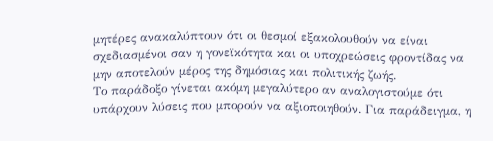μητέρες ανακαλύπτουν ότι οι θεσμοί εξακολουθούν να είναι σχεδιασμένοι σαν η γονεϊκότητα και οι υποχρεώσεις φροντίδας να μην αποτελούν μέρος της δημόσιας και πολιτικής ζωής.
Το παράδοξο γίνεται ακόμη μεγαλύτερο αν αναλογιστούμε ότι υπάρχουν λύσεις που μπορούν να αξιοποιηθούν. Για παράδειγμα, η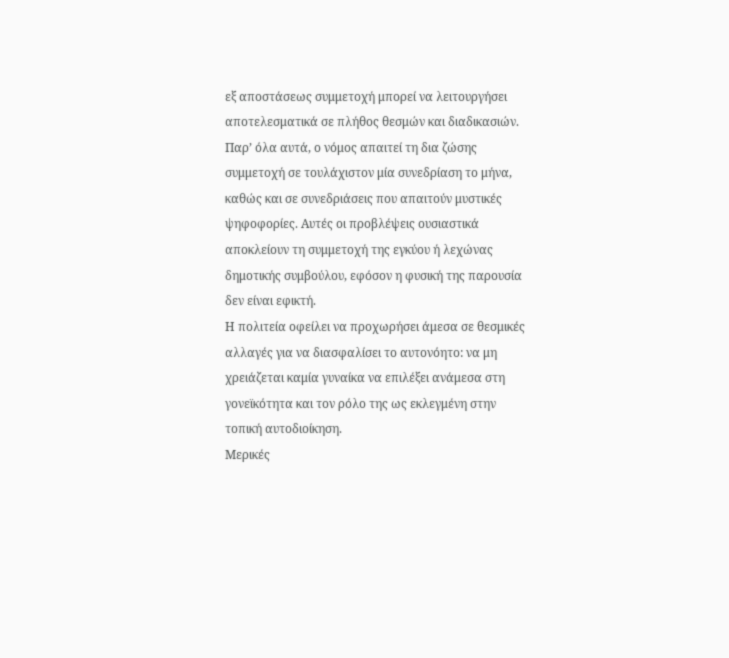εξ αποστάσεως συμμετοχή μπορεί να λειτουργήσει αποτελεσματικά σε πλήθος θεσμών και διαδικασιών. Παρ’ όλα αυτά, ο νόμος απαιτεί τη δια ζώσης συμμετοχή σε τουλάχιστον μία συνεδρίαση το μήνα, καθώς και σε συνεδριάσεις που απαιτούν μυστικές ψηφοφορίες. Αυτές οι προβλέψεις ουσιαστικά αποκλείουν τη συμμετοχή της εγκύου ή λεχώνας δημοτικής συμβούλου, εφόσον η φυσική της παρουσία δεν είναι εφικτή.
Η πολιτεία οφείλει να προχωρήσει άμεσα σε θεσμικές αλλαγές για να διασφαλίσει το αυτονόητο: να μη χρειάζεται καμία γυναίκα να επιλέξει ανάμεσα στη γονεϊκότητα και τον ρόλο της ως εκλεγμένη στην τοπική αυτοδιοίκηση.
Μερικές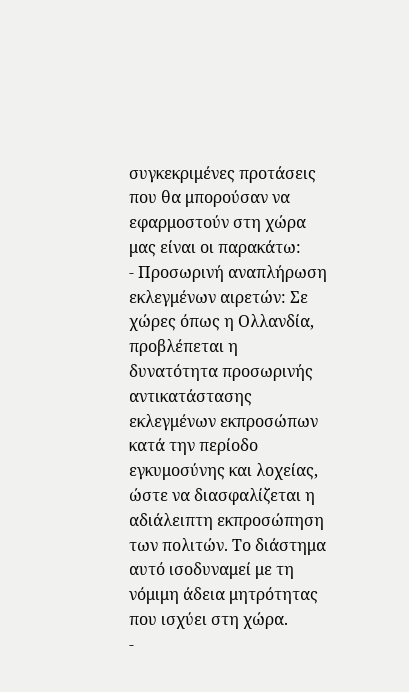συγκεκριμένες προτάσεις που θα μπορούσαν να εφαρμοστούν στη χώρα μας είναι οι παρακάτω:
- Προσωρινή αναπλήρωση εκλεγμένων αιρετών: Σε χώρες όπως η Ολλανδία, προβλέπεται η δυνατότητα προσωρινής αντικατάστασης εκλεγμένων εκπροσώπων κατά την περίοδο εγκυμοσύνης και λοχείας, ώστε να διασφαλίζεται η αδιάλειπτη εκπροσώπηση των πολιτών. Το διάστημα αυτό ισοδυναμεί με τη νόμιμη άδεια μητρότητας που ισχύει στη χώρα.
-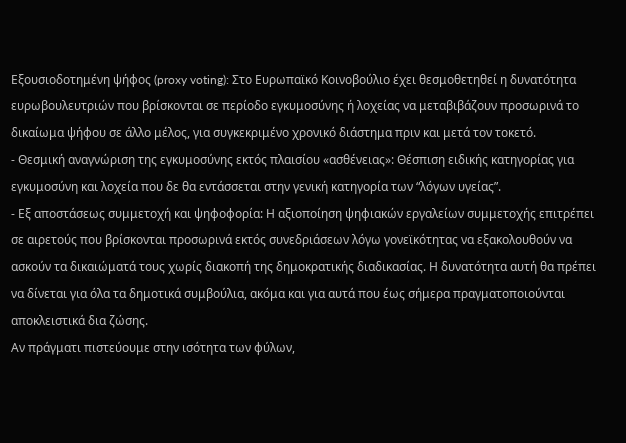Εξουσιοδοτημένη ψήφος (proxy voting): Στο Ευρωπαϊκό Κοινοβούλιο έχει θεσμοθετηθεί η δυνατότητα ευρωβουλευτριών που βρίσκονται σε περίοδο εγκυμοσύνης ή λοχείας να μεταβιβάζουν προσωρινά το δικαίωμα ψήφου σε άλλο μέλος, για συγκεκριμένο χρονικό διάστημα πριν και μετά τον τοκετό.
- Θεσμική αναγνώριση της εγκυμοσύνης εκτός πλαισίου «ασθένειας»: Θέσπιση ειδικής κατηγορίας για εγκυμοσύνη και λοχεία που δε θα εντάσσεται στην γενική κατηγορία των “λόγων υγείας”.
- Εξ αποστάσεως συμμετοχή και ψηφοφορία: Η αξιοποίηση ψηφιακών εργαλείων συμμετοχής επιτρέπει σε αιρετούς που βρίσκονται προσωρινά εκτός συνεδριάσεων λόγω γονεϊκότητας να εξακολουθούν να ασκούν τα δικαιώματά τους χωρίς διακοπή της δημοκρατικής διαδικασίας. Η δυνατότητα αυτή θα πρέπει να δίνεται για όλα τα δημοτικά συμβούλια, ακόμα και για αυτά που έως σήμερα πραγματοποιούνται αποκλειστικά δια ζώσης.
Αν πράγματι πιστεύουμε στην ισότητα των φύλων,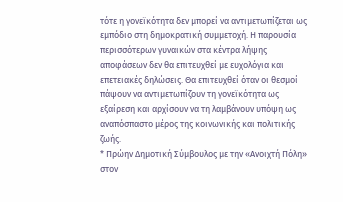τότε η γονεϊκότητα δεν μπορεί να αντιμετωπίζεται ως εμπόδιο στη δημοκρατική συμμετοχή. Η παρουσία περισσότερων γυναικών στα κέντρα λήψης αποφάσεων δεν θα επιτευχθεί με ευχολόγια και επετειακές δηλώσεις. Θα επιτευχθεί όταν οι θεσμοί πάψουν να αντιμετωπίζουν τη γονεϊκότητα ως εξαίρεση και αρχίσουν να τη λαμβάνουν υπόψη ως αναπόσπαστο μέρος της κοινωνικής και πολιτικής ζωής.
* Πρώην Δημοτική Σύμβουλος με την «Ανοιχτή Πόλη» στον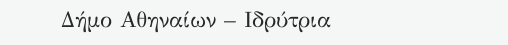Δήμο Αθηναίων – Ιδρύτρια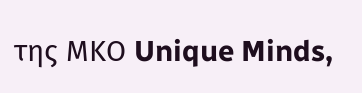της ΜΚΟ Unique Minds,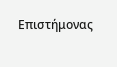Επιστήμονας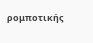ρομποτικής